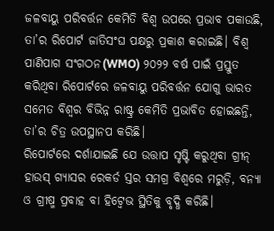ଜଳବାୟୁ ପରିବର୍ତ୍ତନ କେମିତି ବିଶ୍ୱ ଉପରେ ପ୍ରଭାବ ପକାଉଛି, ତା’ର ରିପୋର୍ଟ ଜାତିସଂଘ ପକ୍ଷରୁ ପ୍ରକାଶ କରାଇଛି। ବିଶ୍ୱ ପାଣିପାଗ ସଂଗଠନ(WMO) ୨୦୨୨ ବର୍ଷ ପାଇଁ ପ୍ରସ୍ତୁତ କରିଥିବା ରିପୋର୍ଟରେ ଜଳବାୟୁ ପରିବର୍ତ୍ତନ ଯୋଗୁ ଭାରତ ସମେତ ବିଶ୍ୱର ବିଭିନ୍ନ ରାଷ୍ଟ୍ର କେମିତି ପ୍ରଭାବିତ ହୋଇଛନ୍ତି, ତା’ର ଚିତ୍ର ଉପସ୍ଥାନପ କରିଛି।
ରିପୋର୍ଟରେ ଦର୍ଶାଯାଇଛି ଯେ ଉତ୍ତାପ ସୃଷ୍ଟି କରୁଥିବା ଗ୍ରୀନ୍ ହାଉସ୍ ଗ୍ୟାସର ରେକର୍ଡ ସ୍ତର ସମଗ୍ର ବିଶ୍ୱରେ ମରୁଡ଼ି, ବନ୍ୟା ଓ ଗ୍ରୀଷ୍ମ ପ୍ରବାହ ବା ହିଟ୍ୱେଭ ସ୍ଥିତିକୁ ବୃଦ୍ଧି କରିଛି।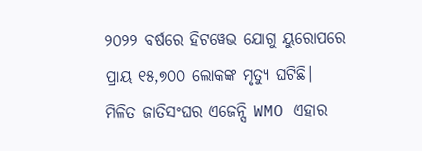୨୦୨୨ ବର୍ଷରେ ହିଟୱେଭ ଯୋଗୁ ୟୁରୋପରେ ପ୍ରାୟ ୧୫,୭୦୦ ଲୋକଙ୍କ ମୃତ୍ୟୁ ଘଟିଛି।
ମିଳିତ ଜାତିସଂଘର ଏଜେନ୍ସି WMO ଏହାର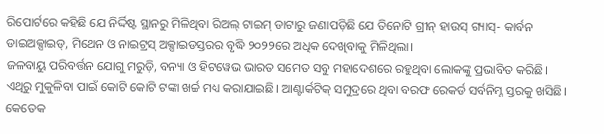ରିପୋର୍ଟରେ କହିଛି ଯେ ନିର୍ଦ୍ଦିଷ୍ଟ ସ୍ଥାନରୁ ମିଳିଥିବା ରିଅଲ୍ ଟାଇମ୍ ଡାଟାରୁ ଜଣାପଡ଼ିଛି ଯେ ତିନୋଟି ଗ୍ରୀନ୍ ହାଉସ୍ ଗ୍ୟାସ୍- କାର୍ବନ ଡାଇଅକ୍ସାଇଡ୍, ମିଥେନ ଓ ନାଇଟ୍ରସ୍ ଅକ୍ସାଇଡସ୍ତରର ବୃଦ୍ଧି ୨୦୨୨ରେ ଅଧିକ ଦେଖିବାକୁ ମିଳିଥିଲା।
ଜଳବାୟୁ ପରିବର୍ତ୍ତନ ଯୋଗୁ ମରୁଡ଼ି, ବନ୍ୟା ଓ ହିଟୱେଭ ଭାରତ ସମେତ ସବୁ ମହାଦେଶରେ ରହୁଥିବା ଲୋକଙ୍କୁ ପ୍ରଭାବିତ କରିଛି। ଏଥିରୁ ମୁକୁଳିବା ପାଇଁ କୋଟି କୋଟି ଟଙ୍କା ଖର୍ଚ୍ଚ ମଧ୍ୟ କରାଯାଇଛି। ଆଣ୍ଟାର୍କଟିକ୍ ସମୁଦ୍ରରେ ଥିବା ବରଫ ରେକର୍ଡ ସର୍ବନିମ୍ନ ସ୍ତରକୁ ଖସିଛି। କେତେକ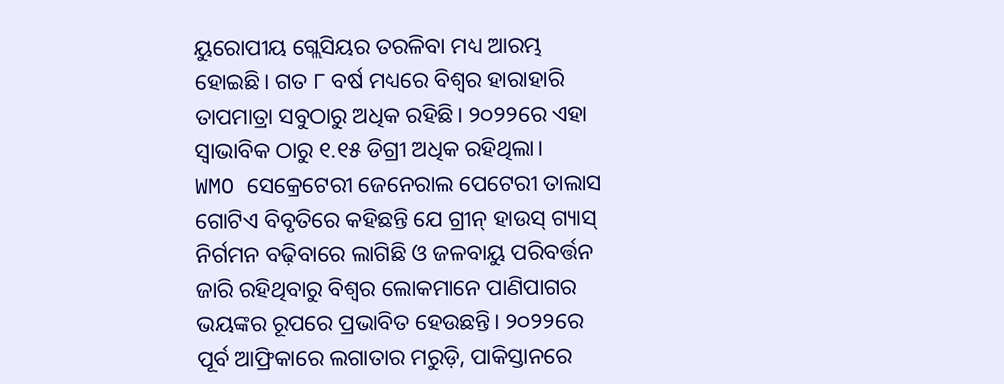ୟୁରୋପୀୟ ଗ୍ଲେସିୟର ତରଳିବା ମଧ୍ୟ ଆରମ୍ଭ ହୋଇଛି। ଗତ ୮ ବର୍ଷ ମଧ୍ୟରେ ବିଶ୍ୱର ହାରାହାରି ତାପମାତ୍ରା ସବୁଠାରୁ ଅଧିକ ରହିଛି। ୨୦୨୨ରେ ଏହା ସ୍ୱାଭାବିକ ଠାରୁ ୧.୧୫ ଡିଗ୍ରୀ ଅଧିକ ରହିଥିଲା।
WMO ସେକ୍ରେଟେରୀ ଜେନେରାଲ ପେଟେରୀ ତାଲାସ ଗୋଟିଏ ବିବୃତିରେ କହିଛନ୍ତି ଯେ ଗ୍ରୀନ୍ ହାଉସ୍ ଗ୍ୟାସ୍ ନିର୍ଗମନ ବଢ଼ିବାରେ ଲାଗିଛି ଓ ଜଳବାୟୁ ପରିବର୍ତ୍ତନ ଜାରି ରହିଥିବାରୁ ବିଶ୍ୱର ଲୋକମାନେ ପାଣିପାଗର ଭୟଙ୍କର ରୂପରେ ପ୍ରଭାବିତ ହେଉଛନ୍ତି। ୨୦୨୨ରେ ପୂର୍ବ ଆଫ୍ରିକାରେ ଲଗାତାର ମରୁଡ଼ି, ପାକିସ୍ତାନରେ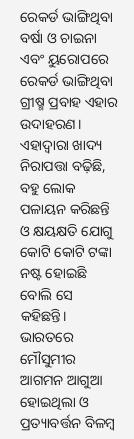ରେକର୍ଡ ଭାଙ୍ଗିଥିବା ବର୍ଷା ଓ ଚାଇନା ଏବଂ ୟୁରୋପରେ ରେକର୍ଡ ଭାଙ୍ଗିଥିବା ଗ୍ରୀଷ୍ମ ପ୍ରବାହ ଏହାର ଉଦାହରଣ। ଏହାଦ୍ୱାରା ଖାଦ୍ୟ ନିରାପତ୍ତା ବଢ଼ିଛି, ବହୁ ଲୋକ ପଳାୟନ କରିଛନ୍ତି ଓ କ୍ଷୟକ୍ଷତି ଯୋଗୁ କୋଟି କୋଟି ଟଙ୍କା ନଷ୍ଟ ହୋଇଛି ବୋଲି ସେ କହିଛନ୍ତି।
ଭାରତରେ ମୌସୁମୀର ଆଗମନ ଆଗୁଆ ହୋଇଥିଲା ଓ ପ୍ରତ୍ୟାବର୍ତ୍ତନ ବିଳମ୍ବ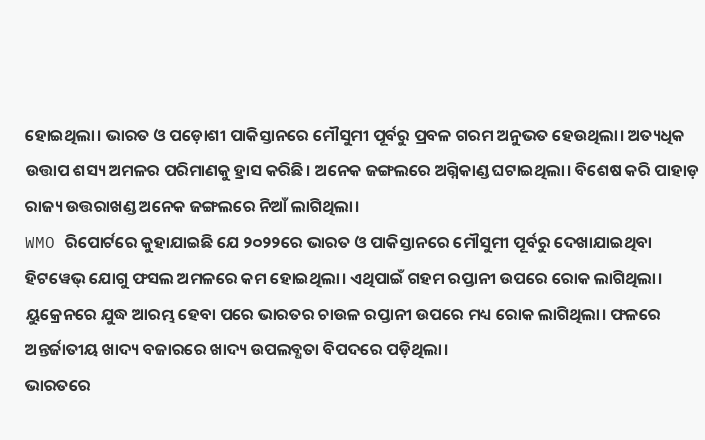ହୋଇଥିଲା। ଭାରତ ଓ ପଡ଼ୋଶୀ ପାକିସ୍ତାନରେ ମୌସୁମୀ ପୂର୍ବରୁ ପ୍ରବଳ ଗରମ ଅନୁଭତ ହେଉଥିଲା। ଅତ୍ୟଧିକ ଉତ୍ତାପ ଶସ୍ୟ ଅମଳର ପରିମାଣକୁ ହ୍ରାସ କରିଛି। ଅନେକ ଜଙ୍ଗଲରେ ଅଗ୍ନିକାଣ୍ଡ ଘଟାଇଥିଲା। ବିଶେଷ କରି ପାହାଡ଼ ରାଜ୍ୟ ଉତ୍ତରାଖଣ୍ଡ ଅନେକ ଜଙ୍ଗଲରେ ନିଆଁ ଲାଗିଥିଲା।
WMO ରିପୋର୍ଟରେ କୁହାଯାଇଛି ଯେ ୨୦୨୨ରେ ଭାରତ ଓ ପାକିସ୍ତାନରେ ମୌସୁମୀ ପୂର୍ବରୁ ଦେଖାଯାଇଥିବା ହିଟୱେଭ୍ ଯୋଗୁ ଫସଲ ଅମଳରେ କମ ହୋଇଥିଲା। ଏଥିପାଇଁ ଗହମ ରପ୍ତାନୀ ଉପରେ ରୋକ ଲାଗିଥିଲା। ୟୁକ୍ରେନରେ ଯୁଦ୍ଧ ଆରମ୍ଭ ହେବା ପରେ ଭାରତର ଚାଉଳ ରପ୍ତାନୀ ଉପରେ ମଧ୍ୟ ରୋକ ଲାଗିଥିଲା। ଫଳରେ ଅନ୍ତର୍ଜାତୀୟ ଖାଦ୍ୟ ବଜାରରେ ଖାଦ୍ୟ ଉପଲବ୍ଧତା ବିପଦରେ ପଡ଼ିଥିଲା।
ଭାରତରେ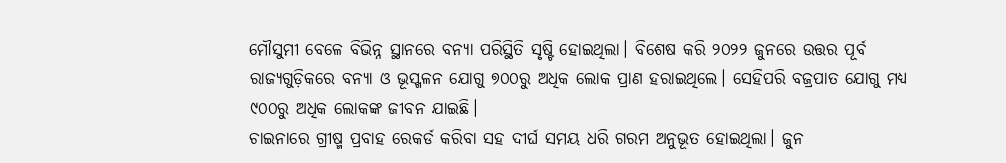ମୌସୁମୀ ବେଳେ ବିଭିନ୍ନ ସ୍ଥାନରେ ବନ୍ୟା ପରିସ୍ଥିତି ସୃଷ୍ଟି ହୋଇଥିଲା। ବିଶେଷ କରି ୨୦୨୨ ଜୁନରେ ଉତ୍ତର ପୂର୍ବ ରାଜ୍ୟଗୁଡ଼ିକରେ ବନ୍ୟା ଓ ଭୂସ୍ଖଳନ ଯୋଗୁ ୭୦୦ରୁ ଅଧିକ ଲୋକ ପ୍ରାଣ ହରାଇଥିଲେ। ସେହିପରି ବଜ୍ରପାତ ଯୋଗୁ ମଧ୍ୟ ୯୦୦ରୁ ଅଧିକ ଲୋକଙ୍କ ଜୀବନ ଯାଇଛି।
ଚାଇନାରେ ଗ୍ରୀଷ୍ମ ପ୍ରବାହ ରେକର୍ଡ କରିବା ସହ ଦୀର୍ଘ ସମୟ ଧରି ଗରମ ଅନୁଭୂତ ହୋଇଥିଲା। ଜୁନ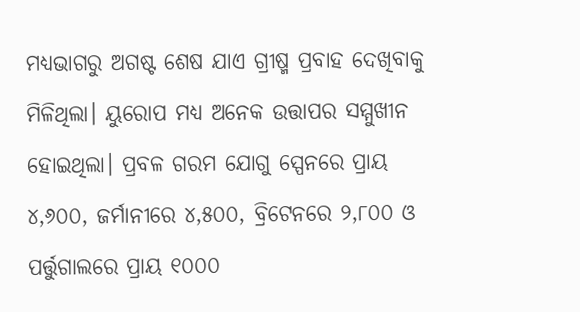ମଧ୍ୟଭାଗରୁ ଅଗଷ୍ଟ ଶେଷ ଯାଏ ଗ୍ରୀଷ୍ମ ପ୍ରବାହ ଦେଖିବାକୁ ମିଳିଥିଲା। ୟୁରୋପ ମଧ୍ୟ ଅନେକ ଉତ୍ତାପର ସମ୍ମୁଖୀନ ହୋଇଥିଲା। ପ୍ରବଳ ଗରମ ଯୋଗୁ ସ୍ପେନରେ ପ୍ରାୟ ୪,୬୦୦, ଜର୍ମାନୀରେ ୪,୫୦୦, ବ୍ରିଟେନରେ ୨,୮୦୦ ଓ ପର୍ତ୍ତୁଗାଲରେ ପ୍ରାୟ ୧୦୦୦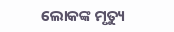ଲୋକଙ୍କ ମୃତ୍ୟୁ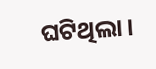ଘଟିଥିଲା।